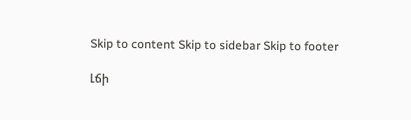Skip to content Skip to sidebar Skip to footer

Լճի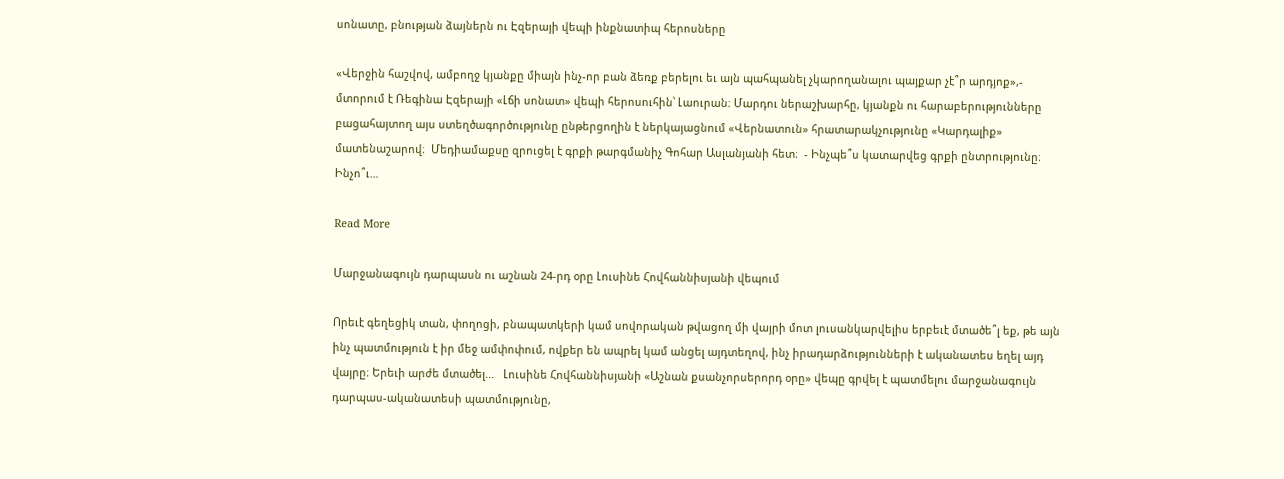սոնատը, բնության ձայներն ու Էզերայի վեպի ինքնատիպ հերոսները

«Վերջին հաշվով, ամբողջ կյանքը միայն ինչ-որ բան ձեռք բերելու եւ այն պահպանել չկարողանալու պայքար չէ՞ր արդյոք»,- մտորում է Ռեգինա Էզերայի «Լճի սոնատ» վեպի հերոսուհին՝ Լաուրան։ Մարդու ներաշխարհը, կյանքն ու հարաբերությունները բացահայտող այս ստեղծագործությունը ընթերցողին է ներկայացնում «Վերնատուն» հրատարակչությունը «Կարդալիք» մատենաշարով։  Մեդիամաքսը զրուցել է գրքի թարգմանիչ Գոհար Ասլանյանի հետ։  - Ինչպե՞ս կատարվեց գրքի ընտրությունը։ Ինչո՞ւ…

Read More

Մարջանագույն դարպասն ու աշնան 24-րդ օրը Լուսինե Հովհաննիսյանի վեպում

Որեւէ գեղեցիկ տան, փողոցի, բնապատկերի կամ սովորական թվացող մի վայրի մոտ լուսանկարվելիս երբեւէ մտածե՞լ եք, թե այն ինչ պատմություն է իր մեջ ամփոփում, ովքեր են ապրել կամ անցել այդտեղով, ինչ իրադարձությունների է ականատես եղել այդ վայրը։ Երեւի արժե մտածել...   Լուսինե Հովհաննիսյանի «Աշնան քսանչորսերորդ օրը» վեպը գրվել է պատմելու մարջանագույն դարպաս-ականատեսի պատմությունը,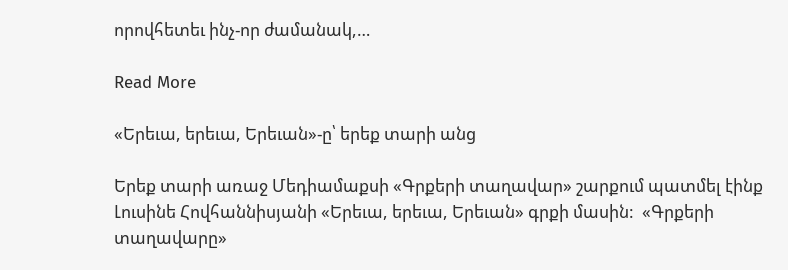որովհետեւ ինչ-որ ժամանակ,…

Read More

«Երեւա, երեւա, Երեւան»-ը՝ երեք տարի անց

Երեք տարի առաջ Մեդիամաքսի «Գրքերի տաղավար» շարքում պատմել էինք Լուսինե Հովհաննիսյանի «Երեւա, երեւա, Երեւան» գրքի մասին:  «Գրքերի տաղավարը»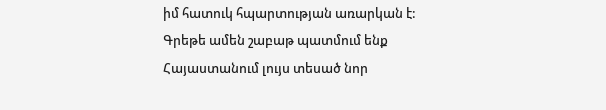իմ հատուկ հպարտության առարկան է: Գրեթե ամեն շաբաթ պատմում ենք Հայաստանում լույս տեսած նոր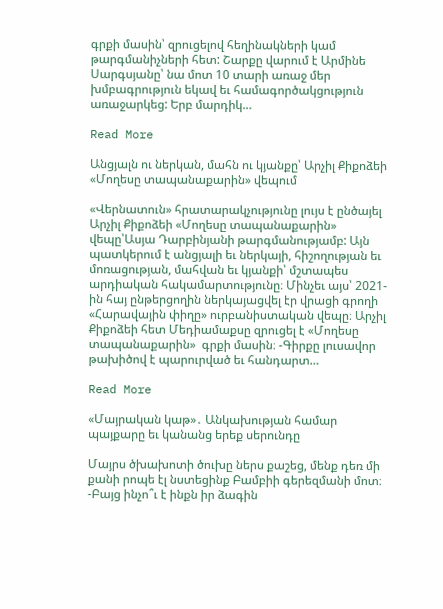գրքի մասին՝ զրուցելով հեղինակների կամ թարգմանիչների հետ: Շարքը վարում է Արմինե Սարգսյանը՝ նա մոտ 10 տարի առաջ մեր խմբագրություն եկավ եւ համագործակցություն առաջարկեց: Երբ մարդիկ…

Read More

Անցյալն ու ներկան, մահն ու կյանքը՝ Արչիլ Քիքոձեի «Մողեսը տապանաքարին» վեպում

«Վերնատուն» հրատարակչությունը լույս է ընծայել  Արչիլ Քիքոձեի «Մողեսը տապանաքարին» վեպը՝Ասյա Դարբինյանի թարգմանությամբ: Այն պատկերում է անցյալի եւ ներկայի, հիշողության եւ մոռացության, մահվան եւ կյանքի՝ մշտապես արդիական հակամարտությունը։ Մինչեւ այս՝ 2021-ին հայ ընթերցողին ներկայացվել էր վրացի գրողի «Հարավային փիղը» ուրբանիստական վեպը։ Արչիլ Քիքոձեի հետ Մեդիամաքսը զրուցել է «Մողեսը տապանաքարին»  գրքի մասին։ -Գիրքը լուսավոր թախիծով է պարուրված եւ հանդարտ…

Read More

«Մայրական կաթ»․ Անկախության համար պայքարը եւ կանանց երեք սերունդը

Մայրս ծխախոտի ծուխը ներս քաշեց, մենք դեռ մի քանի րոպե էլ նստեցինք Բամբիի գերեզմանի մոտ։ -Բայց ինչո՞ւ է ինքն իր ձագին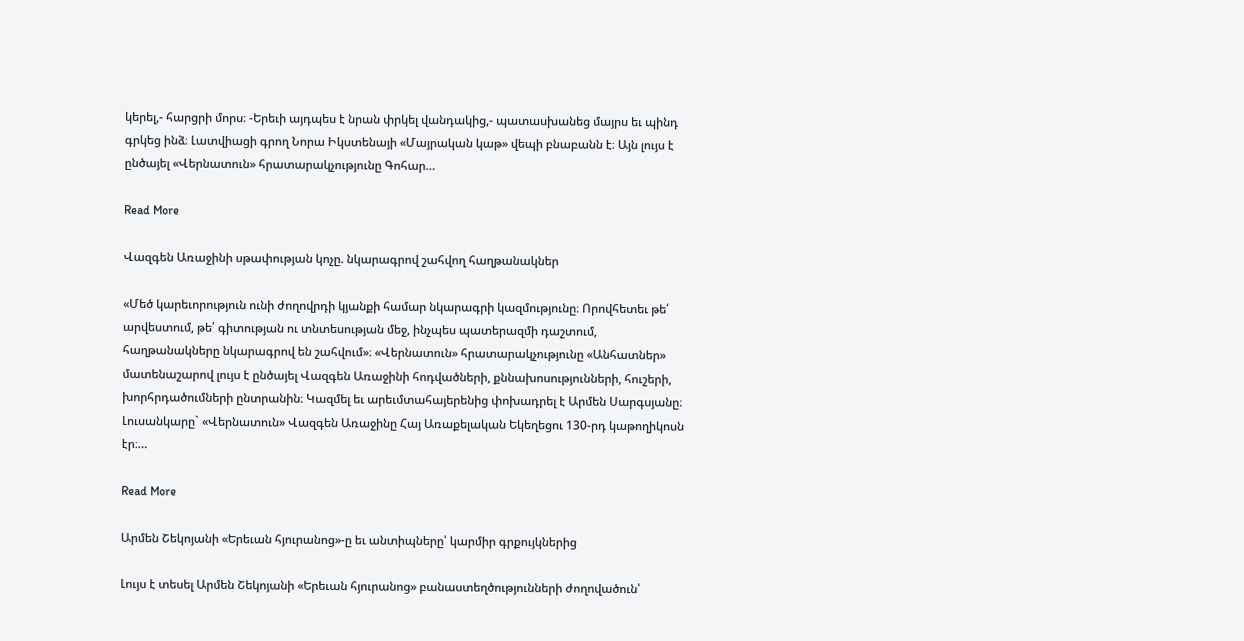կերել,- հարցրի մորս։ -Երեւի այդպես է նրան փրկել վանդակից,- պատասխանեց մայրս եւ պինդ գրկեց ինձ։ Լատվիացի գրող Նորա Իկստենայի «Մայրական կաթ» վեպի բնաբանն է։ Այն լույս է ընծայել «Վերնատուն» հրատարակչությունը Գոհար…

Read More

Վազգեն Առաջինի սթափության կոչը. նկարագրով շահվող հաղթանակներ

«Մեծ կարեւորություն ունի ժողովրդի կյանքի համար նկարագրի կազմությունը։ Որովհետեւ թե՛ արվեստում, թե՛ գիտության ու տնտեսության մեջ, ինչպես պատերազմի դաշտում, հաղթանակները նկարագրով են շահվում»։ «Վերնատուն» հրատարակչությունը «Անհատներ» մատենաշարով լույս է ընծայել Վազգեն Առաջինի հոդվածների, քննախոսությունների, հուշերի, խորհրդածումների ընտրանին։ Կազմել եւ արեւմտահայերենից փոխադրել է Արմեն Սարգսյանը։ Լուսանկարը` «Վերնատուն» Վազգեն Առաջինը Հայ Առաքելական Եկեղեցու 130-րդ կաթողիկոսն էր։…

Read More

Արմեն Շեկոյանի «Երեւան հյուրանոց»-ը եւ անտիպները՝ կարմիր գրքույկներից

Լույս է տեսել Արմեն Շեկոյանի «Երեւան հյուրանոց» բանաստեղծությունների ժողովածուն՝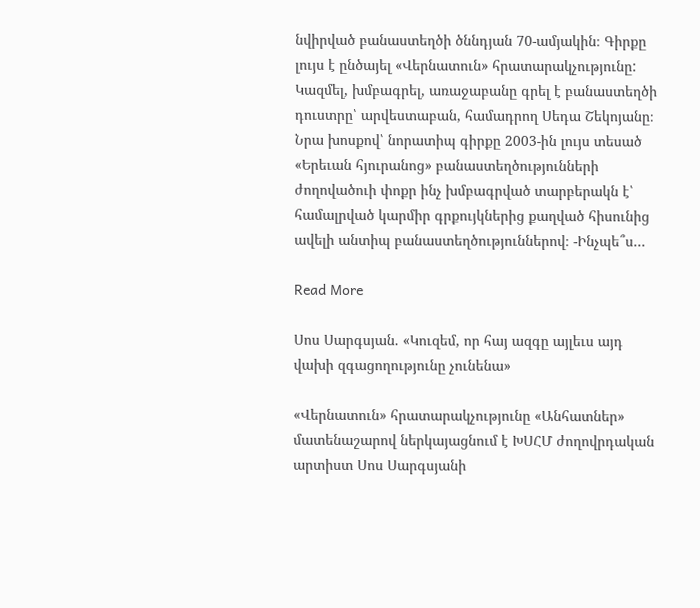նվիրված բանաստեղծի ծննդյան 70-ամյակին։ Գիրքը լույս է ընծայել «Վերնատուն» հրատարակչությունը: Կազմել, խմբագրել, առաջաբանը գրել է բանաստեղծի դուստրը՝ արվեստաբան, համադրող Սեդա Շեկոյանը։ Նրա խոսքով՝ նորատիպ գիրքը 2003-ին լույս տեսած «Երեւան հյուրանոց» բանաստեղծությունների ժողովածուի փոքր ինչ խմբագրված տարբերակն է՝ համալրված կարմիր գրքույկներից քաղված հիսունից ավելի անտիպ բանաստեղծություններով։ -Ինչպե՞ս…

Read More

Սոս Սարգսյան. «Կուզեմ, որ հայ ազգը այլեւս այդ վախի զգացողությունը չունենա»

«Վերնատուն» հրատարակչությունը «Անհատներ» մատենաշարով ներկայացնում է ԽՍՀՄ ժողովրդական արտիստ Սոս Սարգսյանի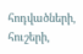հոդվածների, հուշերի,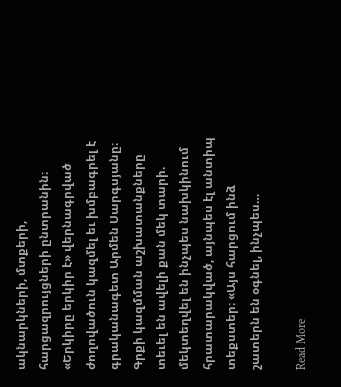ակնարկների, մտքերի, հարցազրույցների ընտրանին։ «Երկիրը երկիր է» վերնագրված ժողովածուն կազմել եւ խմբագրել է գրականագետ Արմեն Սարգսյանը։ Գրքի կազմման աշխատանքները տեւել են ավելի քան մեկ տարի. մեկտեղվել են ինչպես նախկինում հրատարակված, այնպես էլ անտիպ տեքստեր։ «Այս հարցում ինձ շատերն են օգնել, ինչպես…

Read More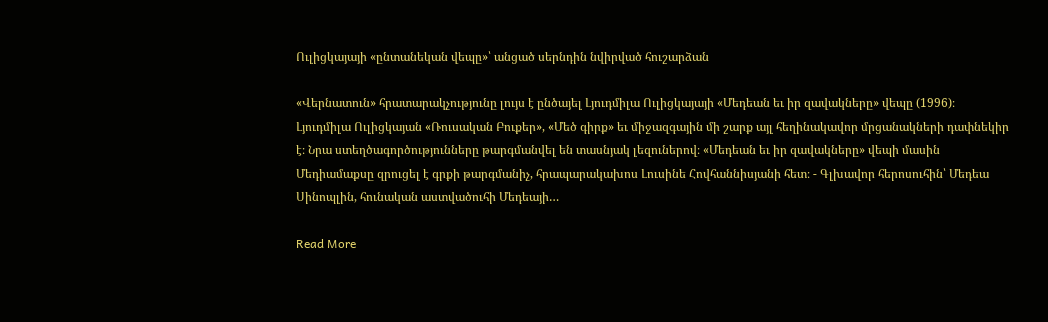Ուլիցկայայի «ընտանեկան վեպը»՝ անցած սերնդին նվիրված հուշարձան

«Վերնատուն» հրատարակչությունը լույս է ընծայել Լյուդմիլա Ուլիցկայայի «Մեդեան եւ իր զավակները» վեպը (1996)։ Լյուդմիլա Ուլիցկայան «Ռուսական Բուքեր», «Մեծ գիրք» եւ միջազգային մի շարք այլ հեղինակավոր մրցանակների դափնեկիր է։ Նրա ստեղծագործությունները թարգմանվել են տասնյակ լեզուներով։ «Մեդեան եւ իր զավակները» վեպի մասին Մեդիամաքսը զրուցել է գրքի թարգմանիչ, հրապարակախոս Լուսինե Հովհաննիսյանի հետ։ - Գլխավոր հերոսուհին՝ Մեդեա Սինոպլին, հունական աստվածուհի Մեդեայի…

Read More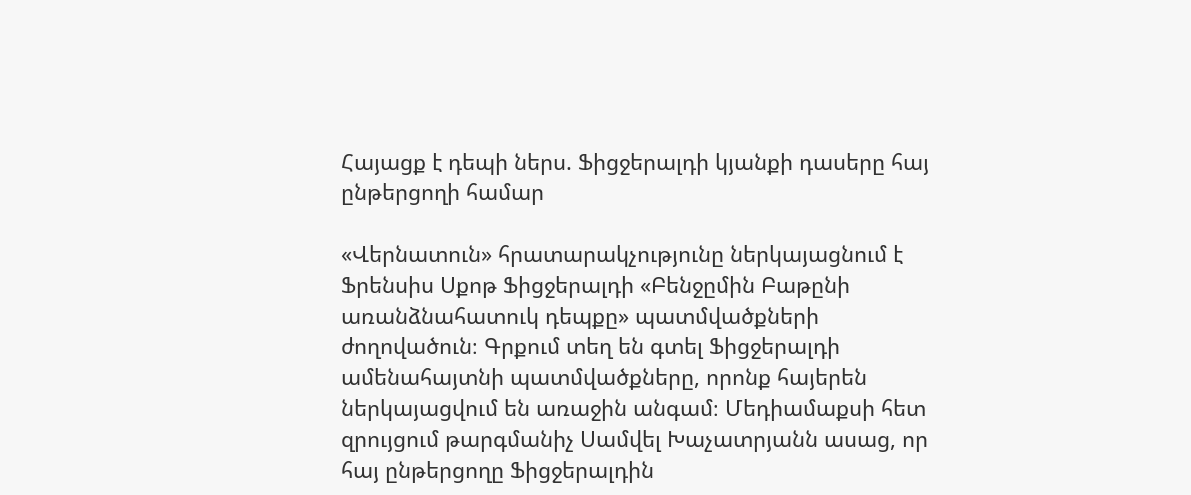Հայացք է դեպի ներս. Ֆիցջերալդի կյանքի դասերը հայ ընթերցողի համար

«Վերնատուն» հրատարակչությունը ներկայացնում է Ֆրենսիս Սքոթ Ֆիցջերալդի «Բենջըմին Բաթընի առանձնահատուկ դեպքը» պատմվածքների ժողովածուն։ Գրքում տեղ են գտել Ֆիցջերալդի ամենահայտնի պատմվածքները, որոնք հայերեն ներկայացվում են առաջին անգամ։ Մեդիամաքսի հետ զրույցում թարգմանիչ Սամվել Խաչատրյանն ասաց, որ հայ ընթերցողը Ֆիցջերալդին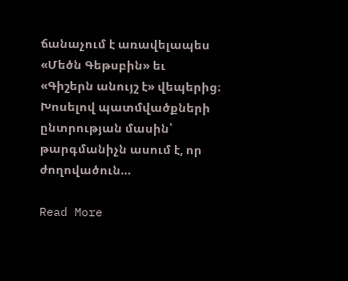ճանաչում է առավելապես «Մեծն Գեթսբին» եւ «Գիշերն անույշ է» վեպերից։ Խոսելով պատմվածքների ընտրության մասին՝ թարգմանիչն ասում է, որ ժողովածուն…

Read More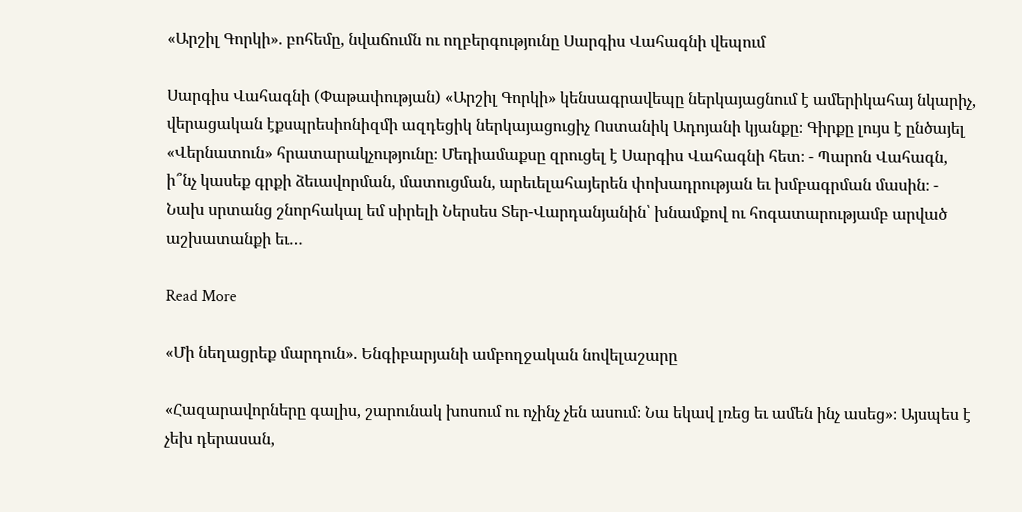«Արշիլ Գորկի». բոհեմը, նվաճումն ու ողբերգությունը Սարգիս Վահագնի վեպում

Սարգիս Վահագնի (Փաթափության) «Արշիլ Գորկի» կենսագրավեպը ներկայացնում է ամերիկահայ նկարիչ, վերացական էքսպրեսիոնիզմի ազդեցիկ ներկայացուցիչ Ոստանիկ Ադոյանի կյանքը։ Գիրքը լույս է ընծայել «Վերնատուն» հրատարակչությունը։ Մեդիամաքսը զրուցել է Սարգիս Վահագնի հետ։ - Պարոն Վահագն, ի՞նչ կասեք գրքի ձեւավորման, մատուցման, արեւելահայերեն փոխադրության եւ խմբագրման մասին։ - Նախ սրտանց շնորհակալ եմ սիրելի Ներսես Տեր-Վարդանյանին՝ խնամքով ու հոգատարությամբ արված աշխատանքի եւ…

Read More

«Մի նեղացրեք մարդուն». Ենգիբարյանի ամբողջական նովելաշարը

«Հազարավորները գալիս, շարունակ խոսում ու ոչինչ չեն ասում։ Նա եկավ լռեց եւ ամեն ինչ ասեց»։ Այսպես է չեխ դերասան,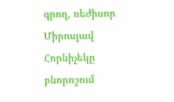գրող, ռեժիսոր Միրոսլավ Հորնիչեկը բնորոշում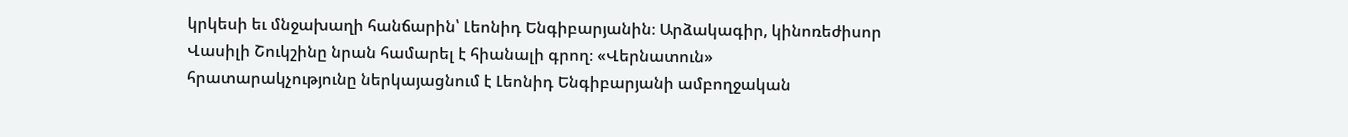կրկեսի եւ մնջախաղի հանճարին՝ Լեոնիդ Ենգիբարյանին։ Արձակագիր, կինոռեժիսոր Վասիլի Շուկշինը նրան համարել է հիանալի գրող։ «Վերնատուն» հրատարակչությունը ներկայացնում է Լեոնիդ Ենգիբարյանի ամբողջական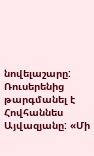նովելաշարը: Ռուսերենից թարգմանել է Հովհաննես Այվազյանը: «Մի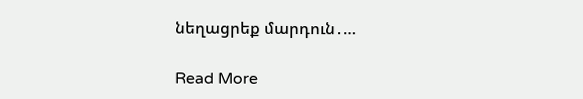նեղացրեք մարդուն․…

Read More